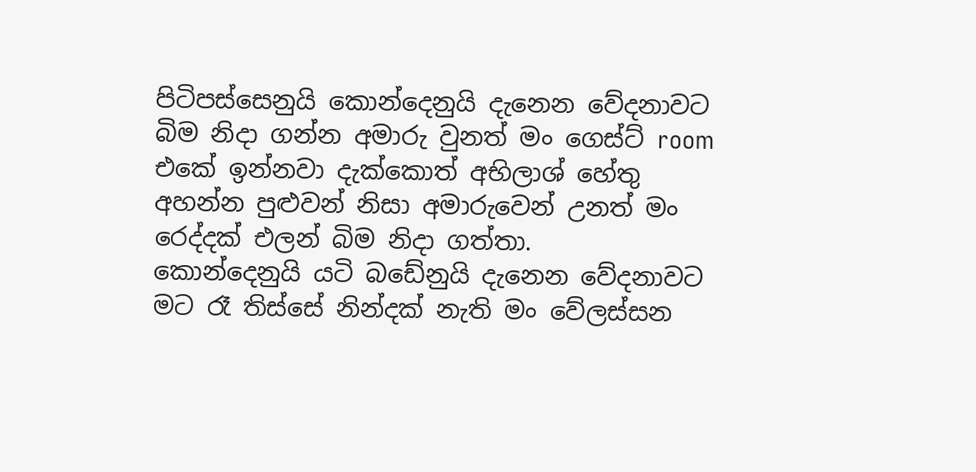පිටිපස්සෙනුයි කොන්දෙනුයි දැනෙන වේදනාවට බිම නිදා ගන්න අමාරු වුනත් මං ගෙස්ට් room එකේ ඉන්නවා දැක්කොත් අභිලාශ් හේතු අහන්න පුළුවන් නිසා අමාරුවෙන් උනත් මං රෙද්දක් එලන් බිම නිදා ගත්තා.
කොන්දෙනුයි යටි බඩේනුයි දැනෙන වේදනාවට මට රෑ තිස්සේ නින්දක් නැති මං වේලස්සන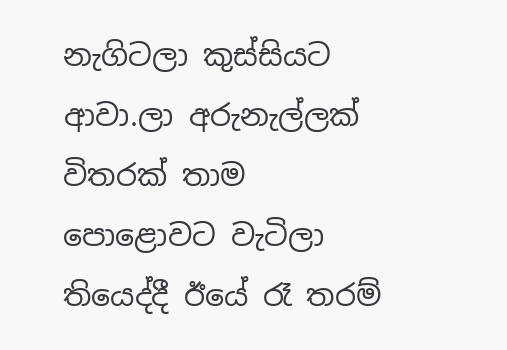නැගිටලා කුස්සියට ආවා.ලා අරුනැල්ලක් විතරක් තාම පොළොවට වැටිලා තියෙද්දී ඊයේ රෑ තරම්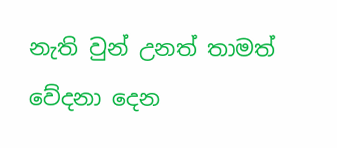නැති වුන් උනත් තාමත් වේදනා දෙන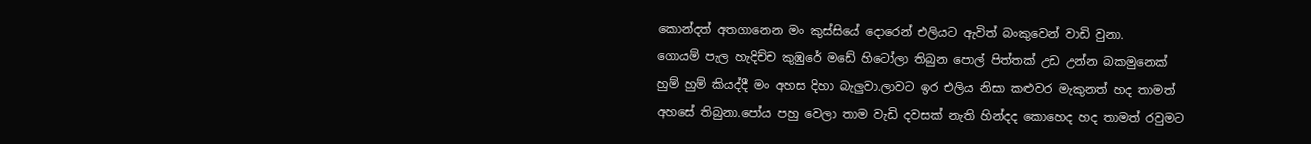කොන්දත් අතගානෙන මං කුස්සියේ දොරෙන් එලියට ඇවිත් බංකුවෙන් වාඩි වුනා.
ගොයම් පැල හැදිච්ච කුඹුරේ මඩේ හිටෝලා තිබුන පොල් පිත්තක් උඩ උන්න බකමුනෙක් හුම් හුම් කියද්දී මං අහස දිහා බැලුවා.ලාවට ඉර එලිය නිසා කළුවර මැකුනත් හද තාමත් අහසේ තිබුනා.පෝය පහු වෙලා තාම වැඩි දවසක් නැති හින්දද කොහෙද හද තාමත් රවුමට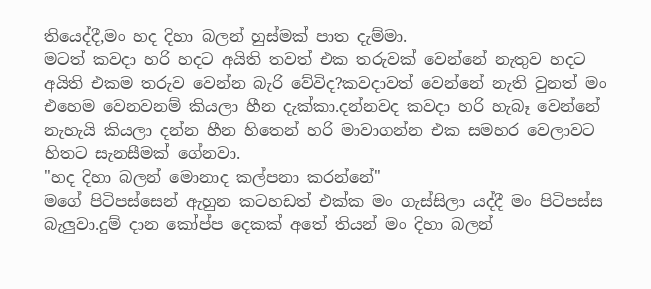තියෙද්දී,මං හද දිහා බලන් හුස්මක් පාත දැම්මා.
මටත් කවදා හරි හදට අයිති තවත් එක තරුවක් වෙන්නේ නැතුව හදට අයිති එකම තරුව වෙන්න බැරි වේවිද?කවදාවත් වෙන්නේ නැති වුනත් මං එහෙම වෙනවනම් කියලා හීන දැක්කා.දන්නවද කවදා හරි හැබෑ වෙන්නේ නැහැයි කියලා දන්න හීන හිතෙන් හරි මාවාගන්න එක සමහර වෙලාවට හිතට සැනසීමක් ගේනවා.
"හද දිහා බලන් මොනාද කල්පනා කරන්නේ"
මගේ පිටිපස්සෙන් ඇහුන කටහඩත් එක්ක මං ගැස්සිලා යද්දී මං පිටිපස්ස බැලුවා.දුම් දාන කෝප්ප දෙකක් අතේ තියන් මං දිහා බලන්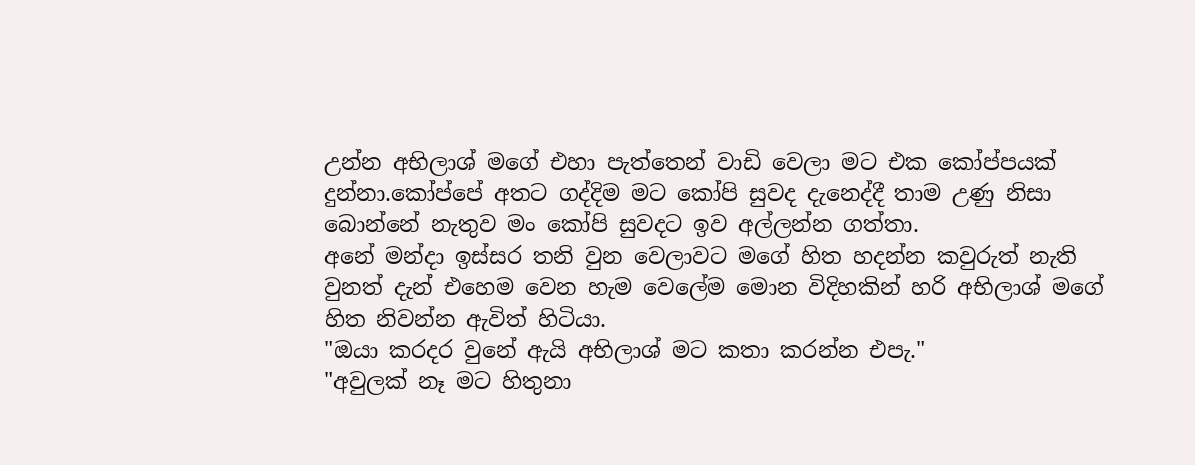උන්න අභිලාශ් මගේ එහා පැත්තෙන් වාඩි වෙලා මට එක කෝප්පයක් දුන්නා.කෝප්පේ අතට ගද්දිම මට කෝපි සුවද දැනෙද්දී තාම උණු නිසා බොන්නේ නැතුව මං කෝපි සුවදට ඉව අල්ලන්න ගත්තා.
අනේ මන්දා ඉස්සර තනි වුන වෙලාවට මගේ හිත හදන්න කවුරුත් නැති වුනත් දැන් එහෙම වෙන හැම වෙලේම මොන විදිහකින් හරි අභිලාශ් මගේ හිත නිවන්න ඇවිත් හිටියා.
"ඔයා කරදර වුනේ ඇයි අභිලාශ් මට කතා කරන්න එපැ."
"අවුලක් නෑ මට හිතුනා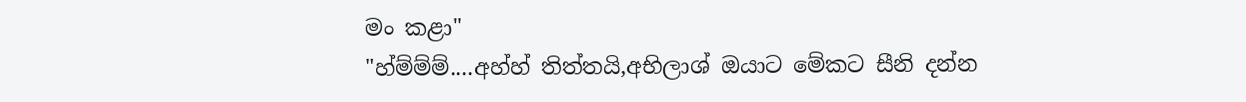මං කළා"
"හ්ම්ම්ම්....අහ්හ් තිත්තයි,අභිලාශ් ඔයාට මේකට සීනි දන්න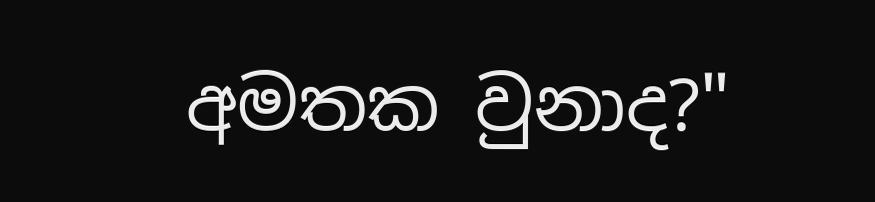අමතක වුනාද?"